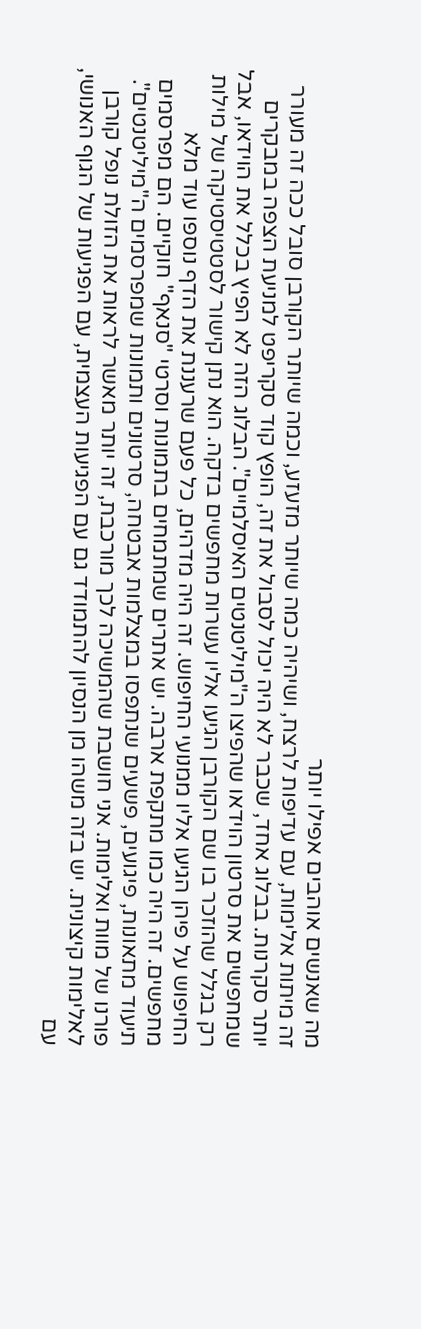מה שאנשים אוהבים אפילו יותר
זה מיתות אלימות, עם עדיפות לרצח, ושיהיה כמה שיותר מזעזע, וכמה שיותר הקורבן סובל ככה זה מעורר יותר סקרנות. בבלוג אחד, שכבר לא היה יכול לסבול את זה, הופץ קוד סקריפט למניעת הצפה במבקרים שמחפשים את סרטון הוידאו שהפיצו ה"מיליטנטים האיסלמיים". הבלוג הזה לא הפיץ בכלל את הוידאו, אבל רק בגלל שהוזכר בו שם הקורבן הגיעו אליו עשרות מחפשים בדקה. הוא נתן קישור לסטטיסטיקה של מילות החיפוש על פיהן הגיעו אליו ממנועי החיפוש. זה היה מדהים, כל פעם שרעננת את הדף נוספו עוד מלא מחפשים. זה היה כמו מתקפת ארבה. יש אתרים שמתמחים בתמונות וסרטי "סנאף" חוקיים. הם מפרסמים תיעוד מתאונות, פיגועים, פשעים שנתפסו במצלמות אבטחה, סרטונים ותמונות שמפרסמים ה"מיליטנטים". פורנו של מוות ואלימות. אני חושבת שהמשיכה לכך מורכבת, זה יותר מאשר לראות את הזולת נופל קורבן לאלימות קיצונית. יש בזה משהו מן הנסיון להתמודד גם עם הפגיעות העצמית, עם הפגיעות של הגוף האנושי, עם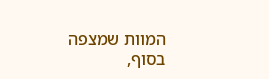המוות שמצפה בסוף,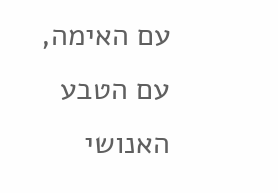עם האימה, עם הטבע האנושי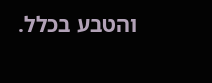והטבע בכלל.